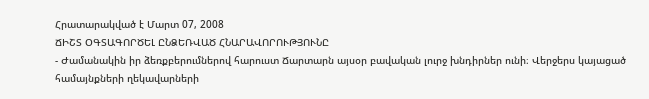Հրատարակված է Մարտ 07, 2008
ՃԻՇՏ ՕԳՏԱԳՈՐԾԵԼ ԸՆՁԵՌՎԱԾ ՀՆԱՐԱՎՈՐՈՒԹՅՈՒՆԸ
- Ժամանակին իր ձեռքբերումներով հարուստ Ճարտարն այսօր բավական լուրջ խնդիրներ ունի։ Վերջերս կայացած համայնքների ղեկավարների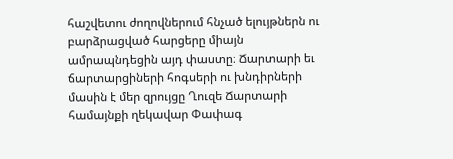հաշվետու ժողովներում հնչած ելույթներն ու բարձրացված հարցերը միայն ամրապնդեցին այդ փաստը։ Ճարտարի եւ ճարտարցիների հոգսերի ու խնդիրների մասին է մեր զրույցը Ղուզե Ճարտարի համայնքի ղեկավար Փափագ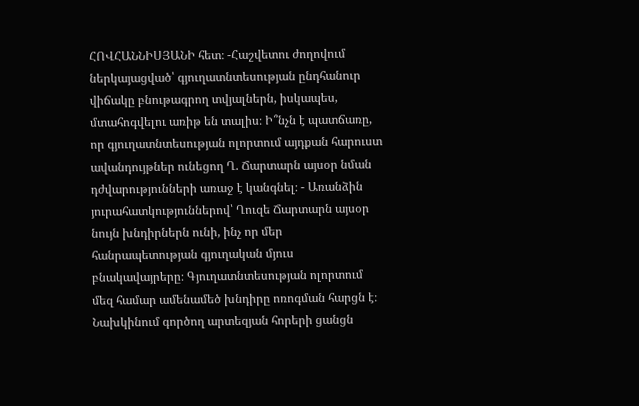ՀՈՎՀԱՆՆԻՍՅԱՆԻ հետ։ -Հաշվետու ժողովում ներկայացված՝ գյուղատնտեսության ընդհանուր վիճակը բնութագրող տվյալներն, իսկապես, մտահոգվելու առիթ են տալիս։ Ի՞նչն է պատճառը, որ գյուղատնտեսության ոլորտում այդքան հարուստ ավանդույթներ ունեցող Ղ. Ճարտարն այսօր նման դժվարությունների առաջ է կանգնել։ - Առանձին յուրահատկություններով՝ Ղուզե Ճարտարն այսօր նույն խնդիրներն ունի, ինչ որ մեր հանրապետության գյուղական մյուս բնակավայրերը։ Գյուղատնտեսության ոլորտում մեզ համար ամենամեծ խնդիրը ոռոգման հարցն է։ Նախկինում գործող արտեզյան հորերի ցանցն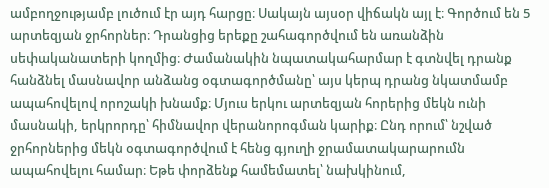ամբողջությամբ լուծում էր այդ հարցը։ Սակայն այսօր վիճակն այլ է։ Գործում են 5 արտեզյան ջրհորներ։ Դրանցից երեքը շահագործվում են առանձին սեփականատերի կողմից։ Ժամանակին նպատակահարմար է գտնվել դրանք հանձնել մասնավոր անձանց օգտագործմանը՝ այս կերպ դրանց նկատմամբ ապահովելով որոշակի խնամք։ Մյուս երկու արտեզյան հորերից մեկն ունի մասնակի, երկրորդը՝ հիմնավոր վերանորոգման կարիք։ Ընդ որում՝ նշված ջրհորներից մեկն օգտագործվում է հենց գյուղի ջրամատակարարումն ապահովելու համար։ Եթե փորձենք համեմատել՝ նախկինում,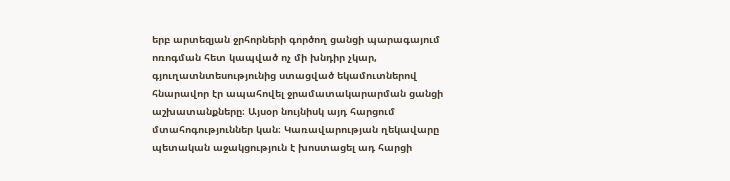երբ արտեզյան ջրհորների գործող ցանցի պարագայում ոռոգման հետ կապված ոչ մի խնդիր չկար, գյուղատնտեսությունից ստացված եկամուտներով հնարավոր էր ապահովել ջրամատակարարման ցանցի աշխատանքները։ Այսօր նույնիսկ այդ հարցում մտահոգություններ կան։ Կառավարության ղեկավարը պետական աջակցություն է խոստացել ադ հարցի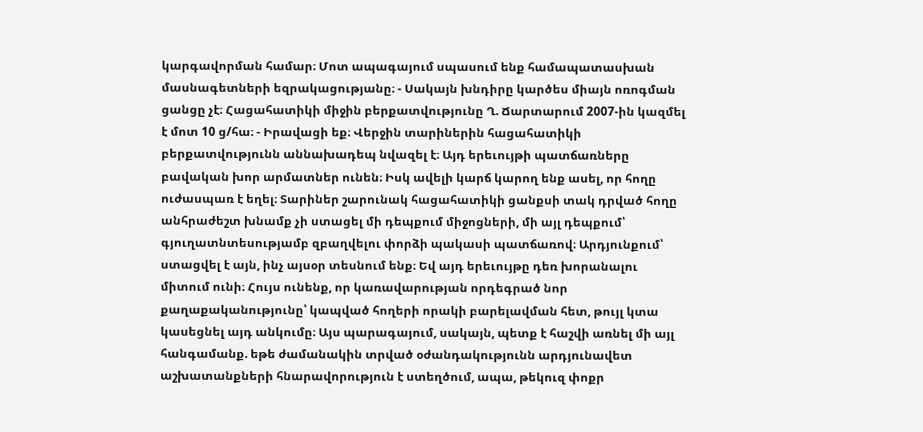կարգավորման համար։ Մոտ ապագայում սպասում ենք համապատասխան մասնագետների եզրակացությանը։ - Սակայն խնդիրը կարծես միայն ոռոգման ցանցը չէ։ Հացահատիկի միջին բերքատվությունը Ղ. Ճարտարում 2007-ին կազմել է մոտ 10 ց/հա։ - Իրավացի եք։ Վերջին տարիներին հացահատիկի բերքատվությունն աննախադեպ նվազել է։ Այդ երեւույթի պատճառները բավական խոր արմատներ ունեն։ Իսկ ավելի կարճ կարող ենք ասել, որ հողը ուժասպառ է եղել։ Տարիներ շարունակ հացահատիկի ցանքսի տակ դրված հողը անհրաժեշտ խնամք չի ստացել մի դեպքում միջոցների, մի այլ դեպքում՝ գյուղատնտեսությամբ զբաղվելու փորձի պակասի պատճառով։ Արդյունքում՝ ստացվել է այն, ինչ այսօր տեսնում ենք։ Եվ այդ երեւույթը դեռ խորանալու միտում ունի։ Հույս ունենք, որ կառավարության որդեգրած նոր քաղաքականությունը՝ կապված հողերի որակի բարելավման հետ, թույլ կտա կասեցնել այդ անկումը։ Այս պարագայում, սակայն, պետք է հաշվի առնել մի այլ հանգամանք. եթե ժամանակին տրված օժանդակությունն արդյունավետ աշխատանքների հնարավորություն է ստեղծում, ապա, թեկուզ փոքր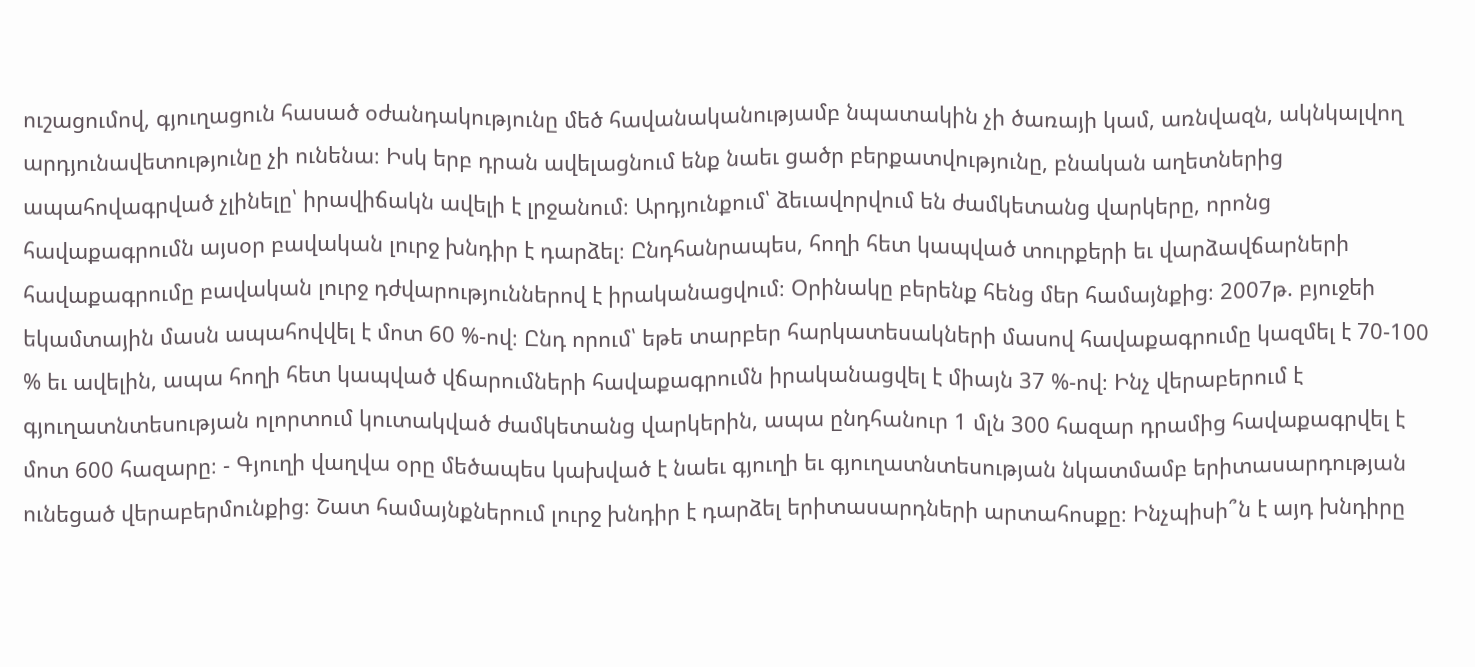ուշացումով, գյուղացուն հասած օժանդակությունը մեծ հավանականությամբ նպատակին չի ծառայի կամ, առնվազն, ակնկալվող արդյունավետությունը չի ունենա։ Իսկ երբ դրան ավելացնում ենք նաեւ ցածր բերքատվությունը, բնական աղետներից ապահովագրված չլինելը՝ իրավիճակն ավելի է լրջանում։ Արդյունքում՝ ձեւավորվում են ժամկետանց վարկերը, որոնց հավաքագրումն այսօր բավական լուրջ խնդիր է դարձել։ Ընդհանրապես, հողի հետ կապված տուրքերի եւ վարձավճարների հավաքագրումը բավական լուրջ դժվարություններով է իրականացվում։ Օրինակը բերենք հենց մեր համայնքից։ 2007թ. բյուջեի եկամտային մասն ապահովվել է մոտ 60 %-ով։ Ընդ որում՝ եթե տարբեր հարկատեսակների մասով հավաքագրումը կազմել է 70-100 % եւ ավելին, ապա հողի հետ կապված վճարումների հավաքագրումն իրականացվել է միայն 37 %-ով։ Ինչ վերաբերում է գյուղատնտեսության ոլորտում կուտակված ժամկետանց վարկերին, ապա ընդհանուր 1 մլն 300 հազար դրամից հավաքագրվել է մոտ 600 հազարը։ - Գյուղի վաղվա օրը մեծապես կախված է նաեւ գյուղի եւ գյուղատնտեսության նկատմամբ երիտասարդության ունեցած վերաբերմունքից։ Շատ համայնքներում լուրջ խնդիր է դարձել երիտասարդների արտահոսքը։ Ինչպիսի՞ն է այդ խնդիրը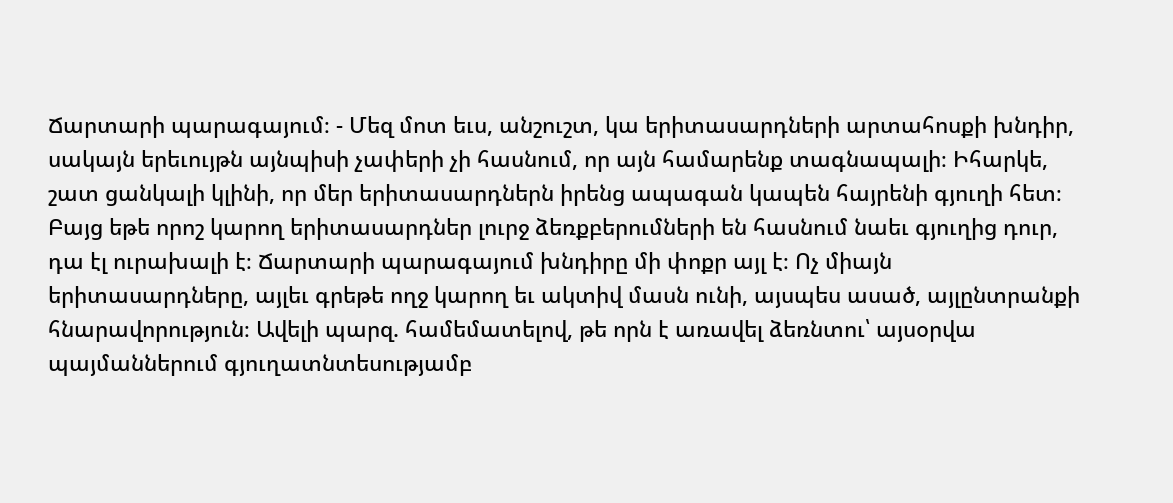Ճարտարի պարագայում։ - Մեզ մոտ եւս, անշուշտ, կա երիտասարդների արտահոսքի խնդիր, սակայն երեւույթն այնպիսի չափերի չի հասնում, որ այն համարենք տագնապալի։ Իհարկե, շատ ցանկալի կլինի, որ մեր երիտասարդներն իրենց ապագան կապեն հայրենի գյուղի հետ։ Բայց եթե որոշ կարող երիտասարդներ լուրջ ձեռքբերումների են հասնում նաեւ գյուղից դուր, դա էլ ուրախալի է։ Ճարտարի պարագայում խնդիրը մի փոքր այլ է։ Ոչ միայն երիտասարդները, այլեւ գրեթե ողջ կարող եւ ակտիվ մասն ունի, այսպես ասած, այլընտրանքի հնարավորություն։ Ավելի պարզ. համեմատելով, թե որն է առավել ձեռնտու՝ այսօրվա պայմաններում գյուղատնտեսությամբ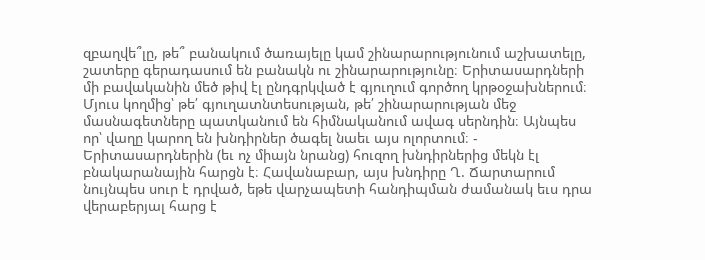զբաղվե՞լը, թե՞ բանակում ծառայելը կամ շինարարությունում աշխատելը, շատերը գերադասում են բանակն ու շինարարությունը։ Երիտասարդների մի բավականին մեծ թիվ էլ ընդգրկված է գյուղում գործող կրթօջախներում։ Մյուս կողմից՝ թե՛ գյուղատնտեսության, թե՛ շինարարության մեջ մասնագետները պատկանում են հիմնականում ավագ սերնդին։ Այնպես որ՝ վաղը կարող են խնդիրներ ծագել նաեւ այս ոլորտում։ - Երիտասարդներին (եւ ոչ միայն նրանց) հուզող խնդիրներից մեկն էլ բնակարանային հարցն է։ Հավանաբար, այս խնդիրը Ղ. Ճարտարում նույնպես սուր է դրված, եթե վարչապետի հանդիպման ժամանակ եւս դրա վերաբերյալ հարց է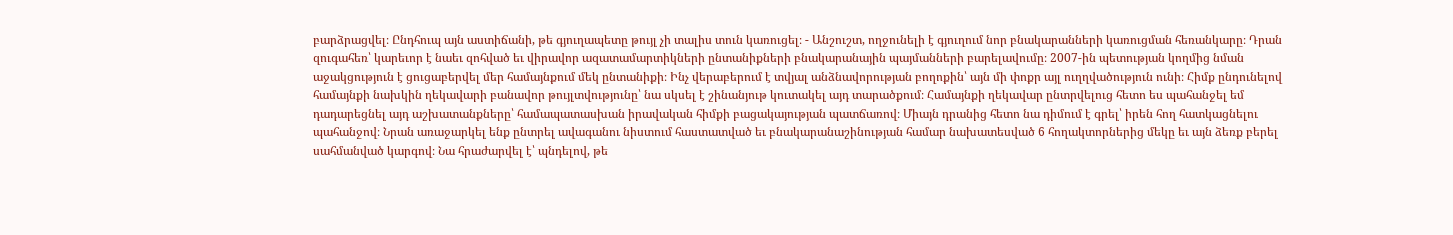բարձրացվել։ Ընդհուպ այն աստիճանի, թե գյուղապետը թույլ չի տալիս տուն կառուցել։ - Անշուշտ, ողջունելի է գյուղում նոր բնակարանների կառուցման հեռանկարը։ Դրան զուգահեռ՝ կարեւոր է նաեւ զոհված եւ վիրավոր ազատամարտիկների ընտանիքների բնակարանային պայմանների բարելավումը։ 2007-ին պետության կողմից նման աջակցություն է ցուցաբերվել մեր համայնքում մեկ ընտանիքի։ Ինչ վերաբերում է տվյալ անձնավորության բողոքին՝ այն մի փոքր այլ ուղղվածություն ունի։ Հիմք ընդունելով համայնքի նախկին ղեկավարի բանավոր թույլտվությունը՝ նա սկսել է շինանյութ կուտակել այդ տարածքում։ Համայնքի ղեկավար ընտրվելուց հետո ես պահանջել եմ դադարեցնել այդ աշխատանքները՝ համապատասխան իրավական հիմքի բացակայության պատճառով։ Միայն դրանից հետո նա դիմում է գրել՝ իրեն հող հատկացնելու պահանջով։ Նրան առաջարկել ենք ընտրել ավագանու նիստում հաստատված եւ բնակարանաշինության համար նախատեսված 6 հողակտորներից մեկը եւ այն ձեռք բերել սահմանված կարգով։ Նա հրաժարվել է՝ պնդելով, թե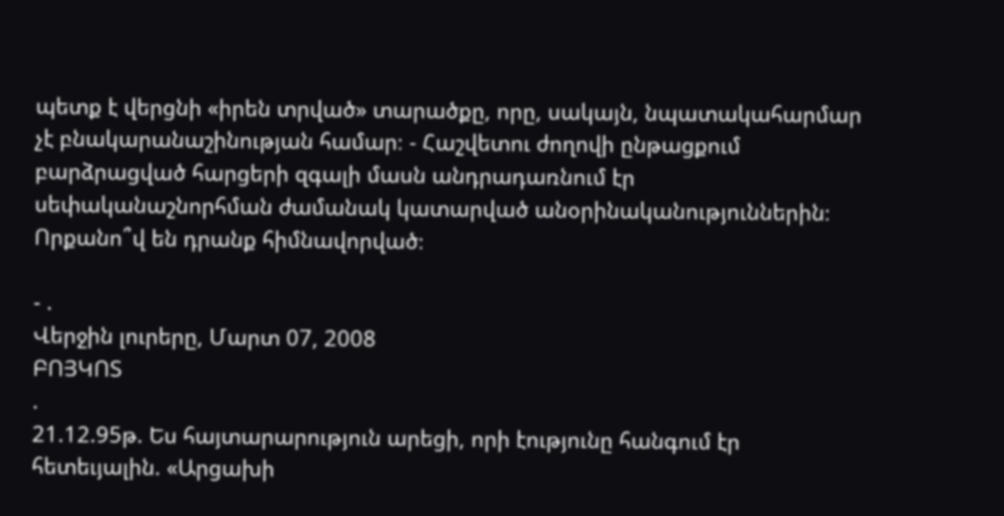պետք է վերցնի «իրեն տրված» տարածքը, որը, սակայն, նպատակահարմար չէ բնակարանաշինության համար։ - Հաշվետու ժողովի ընթացքում բարձրացված հարցերի զգալի մասն անդրադառնում էր սեփականաշնորհման ժամանակ կատարված անօրինականություններին։ Որքանո՞վ են դրանք հիմնավորված։

- .
Վերջին լուրերը, Մարտ 07, 2008
ԲՈՅԿՈՏ
.
21.12.95թ. Ես հայտարարություն արեցի, որի էությունը հանգում էր հետեւյալին. «Արցախի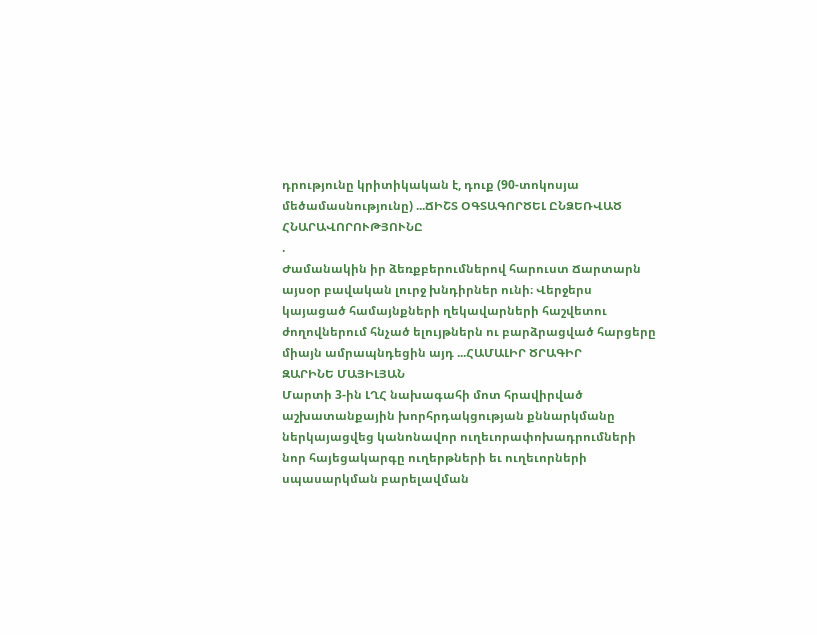դրությունը կրիտիկական է, դուք (90-տոկոսյա մեծամասնությունը) ...ՃԻՇՏ ՕԳՏԱԳՈՐԾԵԼ ԸՆՁԵՌՎԱԾ ՀՆԱՐԱՎՈՐՈՒԹՅՈՒՆԸ
.
Ժամանակին իր ձեռքբերումներով հարուստ Ճարտարն այսօր բավական լուրջ խնդիրներ ունի։ Վերջերս կայացած համայնքների ղեկավարների հաշվետու ժողովներում հնչած ելույթներն ու բարձրացված հարցերը միայն ամրապնդեցին այդ ...ՀԱՄԱԼԻՐ ԾՐԱԳԻՐ
ԶԱՐԻՆԵ ՄԱՅԻԼՅԱՆ
Մարտի 3-ին ԼՂՀ նախագահի մոտ հրավիրված աշխատանքային խորհրդակցության քննարկմանը ներկայացվեց կանոնավոր ուղեւորափոխադրումների նոր հայեցակարգը ուղերթների եւ ուղեւորների սպասարկման բարելավման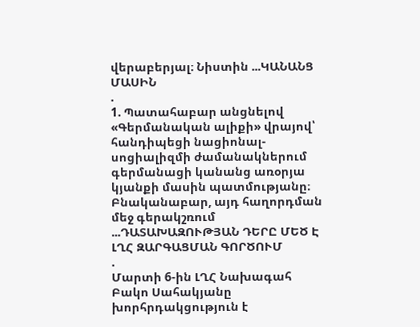վերաբերյալ։ Նիստին ...ԿԱՆԱՆՑ ՄԱՍԻՆ
.
1. Պատահաբար անցնելով «Գերմանական ալիքի» վրայով՝ հանդիպեցի նացիոնալ-սոցիալիզմի ժամանակներում գերմանացի կանանց առօրյա կյանքի մասին պատմությանը։ Բնականաբար, այդ հաղորդման մեջ գերակշռում ...ԴԱՏԱԽԱԶՈՒԹՅԱՆ ԴԵՐԸ ՄԵԾ Է ԼՂՀ ԶԱՐԳԱՑՄԱՆ ԳՈՐԾՈՒՄ
.
Մարտի 6-ին ԼՂՀ Նախագահ Բակո Սահակյանը խորհրդակցություն է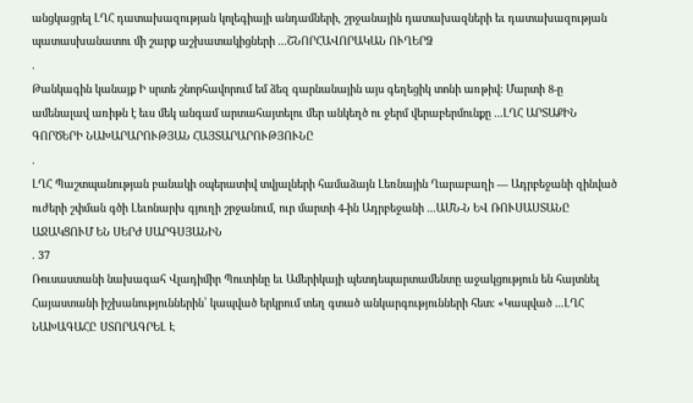անցկացրել ԼՂՀ դատախազության կոլեգիայի անդամների, շրջանային դատախազների եւ դատախազության պատասխանատու մի շարք աշխատակիցների ...ՇՆՈՐՀԱՎՈՐԱԿԱՆ ՈՒՂԵՐՁ
.
Թանկագին կանայք Ի սրտե շնորհավորում եմ ձեզ գարնանային այս գեղեցիկ տոնի առթիվ: Մարտի 8-ը ամենալավ առիթն է եւս մեկ անգամ արտահայտելու մեր անկեղծ ու ջերմ վերաբերմունքը ...ԼՂՀ ԱՐՏԱՔԻՆ ԳՈՐԾԵՐԻ ՆԱԽԱՐԱՐՈՒԹՅԱՆ ՀԱՅՏԱՐԱՐՈՒԹՅՈՒՆԸ
.
ԼՂՀ Պաշտպանության բանակի օպերատիվ տվյալների համաձայն Լեռնային Ղարաբաղի — Ադրբեջանի զինված ուժերի շփման գծի Լեւոնարխ գյուղի շրջանում, ուր մարտի 4-ին Ադրբեջանի ...ԱՄՆ-Ն ԵՎ ՌՈՒՍԱՍՏԱՆԸ ԱՋԱԿՑՈՒՄ ԵՆ ՍԵՐԺ ՍԱՐԳՍՅԱՆԻՆ
. 37
Ռուսաստանի նախագահ Վլադիմիր Պուտինը եւ Ամերիկայի պետդեպարտամենտը աջակցություն են հայտնել Հայաստանի իշխանություններին՝ կապված երկրում տեղ գտած անկարգությունների հետ։ «Կապված ...ԼՂՀ ՆԱԽԱԳԱՀԸ ՍՏՈՐԱԳՐԵԼ Է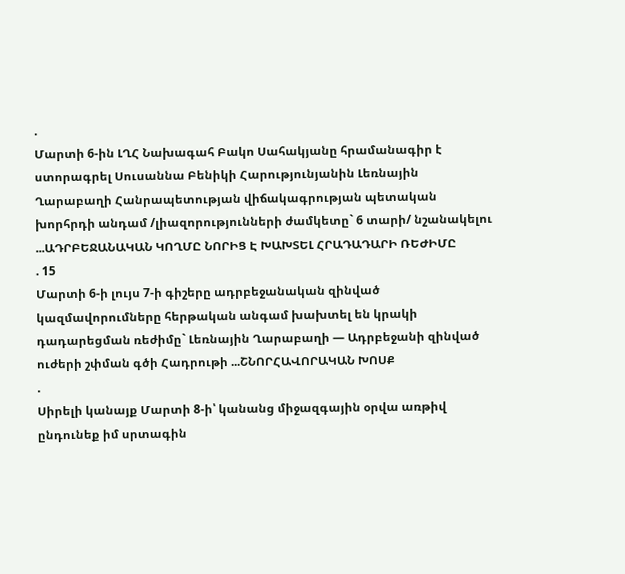.
Մարտի 6-ին ԼՂՀ Նախագահ Բակո Սահակյանը հրամանագիր է ստորագրել Սուսաննա Բենիկի Հարությունյանին Լեռնային Ղարաբաղի Հանրապետության վիճակագրության պետական խորհրդի անդամ /լիազորությունների ժամկետը` 6 տարի/ նշանակելու ...ԱԴՐԲԵՋԱՆԱԿԱՆ ԿՈՂՄԸ ՆՈՐԻՑ Է ԽԱԽՏԵԼ ՀՐԱԴԱԴԱՐԻ ՌԵԺԻՄԸ
. 15
Մարտի 6-ի լույս 7-ի գիշերը ադրբեջանական զինված կազմավորումները հերթական անգամ խախտել են կրակի դադարեցման ռեժիմը` Լեռնային Ղարաբաղի — Ադրբեջանի զինված ուժերի շփման գծի Հադրութի ...ՇՆՈՐՀԱՎՈՐԱԿԱՆ ԽՈՍՔ
.
Սիրելի կանայք Մարտի 8-ի՝ կանանց միջազգային օրվա առթիվ ընդունեք իմ սրտագին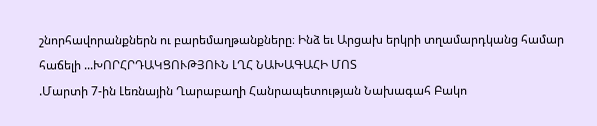շնորհավորանքներն ու բարեմաղթանքները։ Ինձ եւ Արցախ երկրի տղամարդկանց համար հաճելի ...ԽՈՐՀՐԴԱԿՑՈՒԹՅՈՒՆ ԼՂՀ ՆԱԽԱԳԱՀԻ ՄՈՏ
.Մարտի 7-ին Լեռնային Ղարաբաղի Հանրապետության Նախագահ Բակո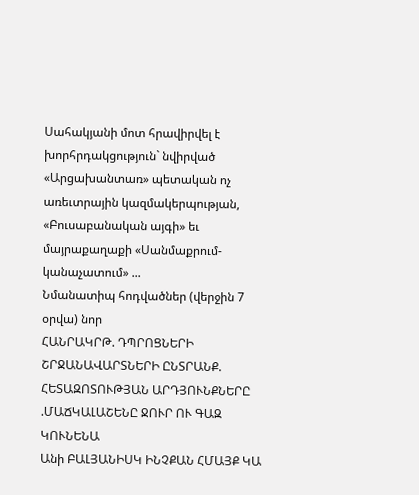Սահակյանի մոտ հրավիրվել է խորհրդակցություն` նվիրված «Արցախանտառ» պետական ոչ առեւտրային կազմակերպության, «Բուսաբանական այգի» եւ մայրաքաղաքի «Սանմաքրում-կանաչատում» ...
Նմանատիպ հոդվածներ (վերջին 7 օրվա) նոր
ՀԱՆՐԱԿՐԹ. ԴՊՐՈՑՆԵՐԻ ՇՐՋԱՆԱՎԱՐՏՆԵՐԻ ԸՆՏՐԱՆՔ. ՀԵՏԱԶՈՏՈՒԹՅԱՆ ԱՐԴՅՈՒՆՔՆԵՐԸ
.ՄԱՃԿԱԼԱՇԵՆԸ ՋՈՒՐ ՈՒ ԳԱԶ ԿՈՒՆԵՆԱ
Անի ԲԱԼՅԱՆԻՍԿ ԻՆՉՔԱՆ ՀՄԱՅՔ ԿԱ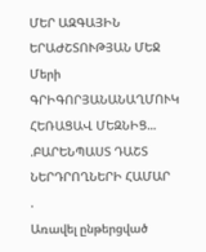ՄԵՐ ԱԶԳԱՅԻՆ ԵՐԱԺՇՏՈՒԹՅԱՆ ՄԵՋ
Մերի ԳՐԻԳՈՐՅԱՆԱՆԱՂՄՈՒԿ ՀԵՌԱՑԱՎ ՄԵԶՆԻՑ...
.ԲԱՐԵՆՊԱՍՏ ԴԱՇՏ ՆԵՐԴՐՈՂՆԵՐԻ ՀԱՄԱՐ
.
Առավել ընթերցված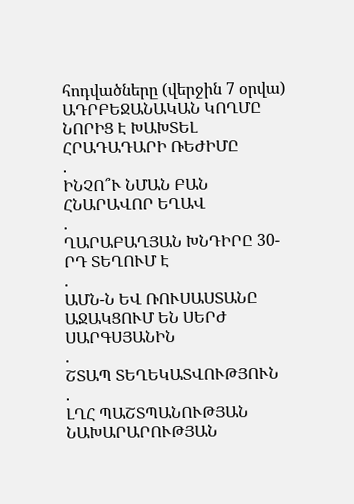հոդվածները (վերջին 7 օրվա)
ԱԴՐԲԵՋԱՆԱԿԱՆ ԿՈՂՄԸ ՆՈՐԻՑ Է ԽԱԽՏԵԼ ՀՐԱԴԱԴԱՐԻ ՌԵԺԻՄԸ
.
ԻՆՉՈ՞Ւ ՆՄԱՆ ԲԱՆ ՀՆԱՐԱՎՈՐ ԵՂԱՎ
.
ՂԱՐԱԲԱՂՅԱՆ ԽՆԴԻՐԸ 30-ՐԴ ՏԵՂՈՒՄ Է
.
ԱՄՆ-Ն ԵՎ ՌՈՒՍԱՍՏԱՆԸ ԱՋԱԿՑՈՒՄ ԵՆ ՍԵՐԺ ՍԱՐԳՍՅԱՆԻՆ
.
ՇՏԱՊ ՏԵՂԵԿԱՏՎՈՒԹՅՈՒՆ
.
ԼՂՀ ՊԱՇՏՊԱՆՈՒԹՅԱՆ ՆԱԽԱՐԱՐՈՒԹՅԱՆ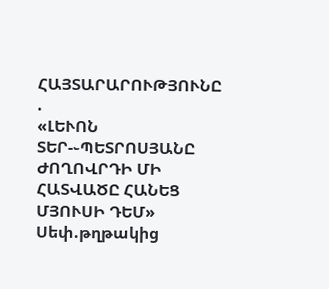ՀԱՅՏԱՐԱՐՈՒԹՅՈՒՆԸ
.
«ԼԵՒՈՆ ՏԵՐ-֊ՊԵՏՐՈՍՅԱՆԸ ԺՈՂՈՎՐԴԻ ՄԻ ՀԱՏՎԱԾԸ ՀԱՆԵՑ ՄՅՈՒՍԻ ԴԵՄ»
Սեփ.թղթակից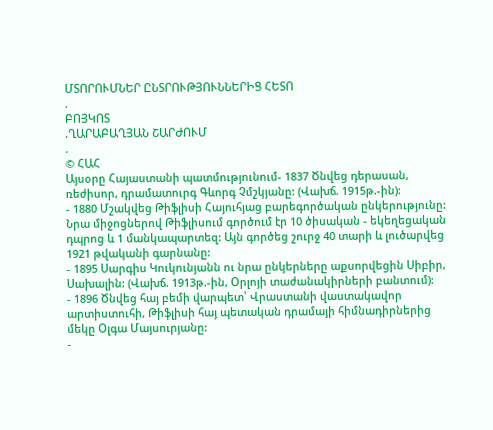ՄՏՈՐՈՒՄՆԵՐ ԸՆՏՐՈՒԹՅՈՒՆՆԵՐԻՑ ՀԵՏՈ
.
ԲՈՅԿՈՏ
.ՂԱՐԱԲԱՂՅԱՆ ՇԱՐԺՈՒՄ
.
© ՀԱՀ
Այսօրը Հայաստանի պատմությունում- 1837 Ծնվեց դերասան, ռեժիսոր, դրամատուրգ Գևորգ Չմշկյանը: (Վախճ. 1915թ.-ին):
- 1880 Մշակվեց Թիֆլիսի Հայուհյաց բարեգործական ընկերությունը: Նրա միջոցներով Թիֆլիսում գործում էր 10 ծիսական - եկեղեցական դպրոց և 1 մանկապարտեզ: Այն գործեց շուրջ 40 տարի և լուծարվեց 1921 թվականի գարնանը:
- 1895 Սարգիս Կուկունյանն ու նրա ընկերները աքսորվեցին Սիբիր, Սախալին: (Վախճ. 1913թ.-ին, Օրլոյի տաժանակիրների բանտում):
- 1896 Ծնվեց հայ բեմի վարպետ՝ Վրաստանի վաստակավոր արտիստուհի, Թիֆլիսի հայ պետական դրամայի հիմնադիրներից մեկը Օլգա Մայսուրյանը:
-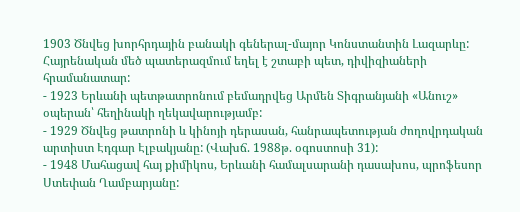1903 Ծնվեց խորհրդային բանակի գեներալ-մայոր Կոնստանտին Լազարևը: Հայրենական մեծ պատերազմում եղել է շտաբի պետ, դիվիզիաների հրամանատար:
- 1923 Երևանի պետթատրոնում բեմադրվեց Արմեն Տիգրանյանի «Անուշ» օպերան՝ հեղինակի ղեկավարությամբ:
- 1929 Ծնվեց թատրոնի և կինոյի դերասան, հանրապետության ժողովրդական արտիստ Էդգար Էլբակյանը: (Վախճ. 1988թ. օգոստոսի 31):
- 1948 Մահացավ հայ քիմիկոս, Երևանի համալսարանի դասախոս, պրոֆեսոր Ստեփան Ղամբարյանը: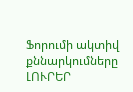Ֆորումի ակտիվ քննարկումները
ԼՈՒՐԵՐ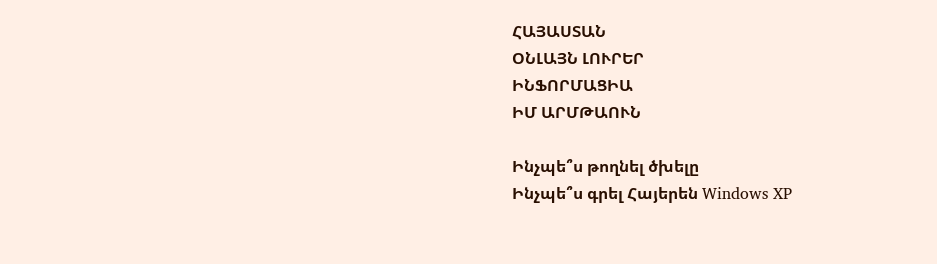ՀԱՅԱՍՏԱՆ
ՕՆԼԱՅՆ ԼՈՒՐԵՐ
ԻՆՖՈՐՄԱՑԻԱ
ԻՄ ԱՐՄԹԱՈՒՆ

Ինչպե՞ս թողնել ծխելը
Ինչպե՞ս գրել Հայերեն Windows XP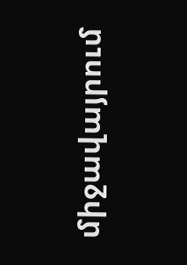միջավայրում